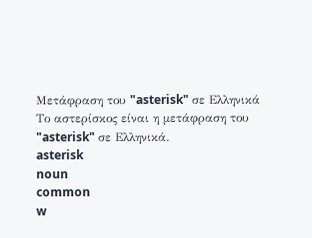Μετάφραση του "asterisk" σε Ελληνικά
Το αστερίσκος είναι η μετάφραση του "asterisk" σε Ελληνικά.
asterisk
noun
common
w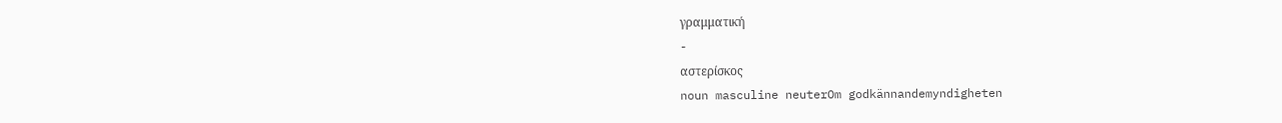γραμματική
-
αστερίσκος
noun masculine neuterOm godkännandemyndigheten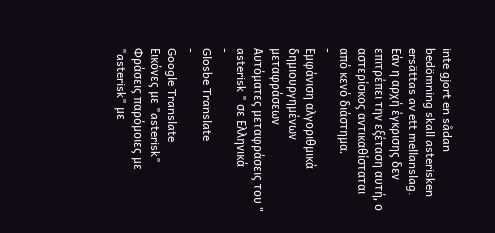inte gjort en sådan bedömning skall asterisken ersättas av ett mellanslag.
Εάν η αρχή έγκρισης δεν επιτρέπει την εξέταση αυτή, ο αστερίσκος αντικαθίσταται από κενό διάστημα.
-
Εμφάνιση αλγοριθμικά δημιουργημένων μεταφράσεων
Αυτόματες μεταφράσεις του " asterisk " σε Ελληνικά
-
Glosbe Translate
-
Google Translate
Εικόνες με "asterisk"
Φράσεις παρόμοιες με "asterisk" με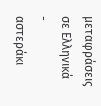μεταφράσεις σε Ελληνικά
-
αστεράκι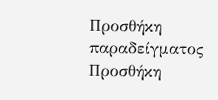Προσθήκη παραδείγματος
Προσθήκη